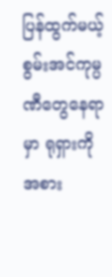ပြန်ထွက်မယ့် စွမ်းအင်ကုမ္ပဏီတွေနေရာမှာ ရုရှားကို အစား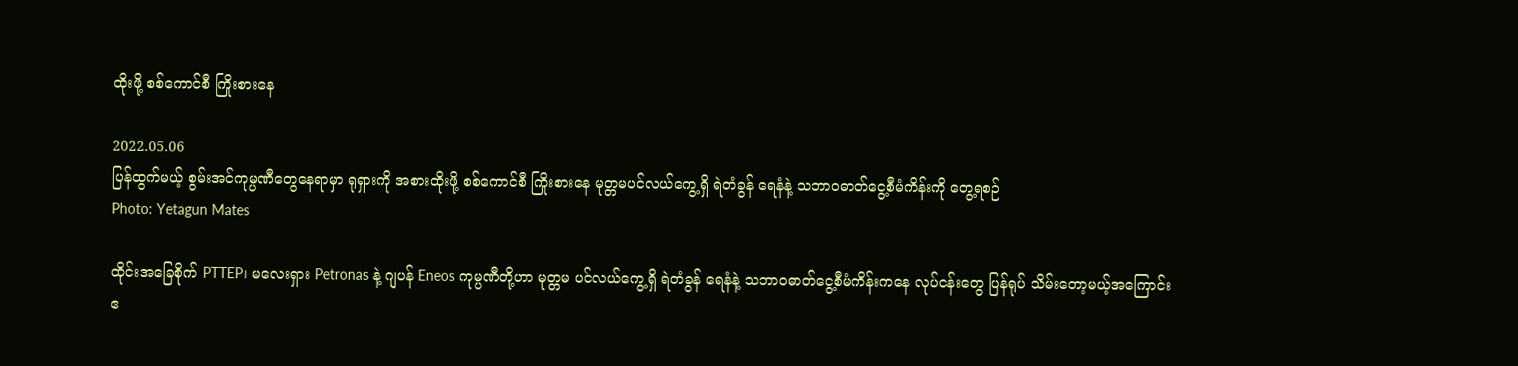ထိုးဖို့ စစ်ကောင်စီ ကြိုးစားနေ

2022.05.06
ပြန်ထွက်မယ့် စွမ်းအင်ကုမ္ပဏီတွေနေရာမှာ ရုရှားကို အစားထိုးဖို့ စစ်ကောင်စီ ကြိုးစားနေ မုတ္တမပင်လယ်ကွေ့ရှိ ရဲတံခွန် ရေနံနဲ့ သဘာဝဓာတ်ငွေ့စီမံကိန်းကို တွေ့ရစဉ်
Photo: Yetagun Mates

ထိုင်းအခြေစိုက် PTTEP၊ မလေးရှား Petronas နဲ့ ဂျပန် Eneos ကုမ္ပဏီတို့ဟာ မုတ္တမ ပင်လယ်ကွေ့ရှိ ရဲတံခွန် ရေနံနဲ့ သဘာဝဓာတ်ငွေ့စီမံကိန်းကနေ လုပ်ငန်းတွေ ပြန်ရုပ် သိမ်းတော့မယ့်အကြောင်း ဧ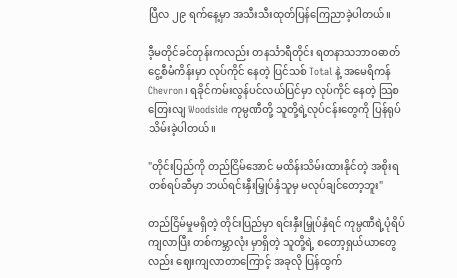ပြီလ ၂၉ ရက်နေ့မှာ အသီးသီးထုတ်ပြန်ကြေညာခဲ့ပါတယ်။

ဒီ့မတိုင်ခင်တုန်းကလည်း တနင်္သာရီတိုင်း ရတနာသဘာဝဓာတ်ငွေ့စီမံကိန်းမှာ လုပ်ကိုင် နေတဲ့ ပြင်သစ် Total နဲ့ အမေရိကန် Chevron၊ ရခိုင်ကမ်းလွန်ပင်လယ်ပြင်မှာ လုပ်ကိုင် နေတဲ့ သြစတြေးလျ Woodside ကုမ္ပဏီတို့ သူတို့ရဲ့လုပ်ငန်းတွေကို ပြန်ရုပ်သိမ်းခဲ့ပါတယ်။

"တိုင်းပြည်ကို တည်ငြိမ်အောင် မထိန်းသိမ်းထားနိုင်တဲ့ အစိုးရတစ်ရပ်ဆီမှာ ဘယ်ရင်းနှီးမြှုပ်နှံသူမှ မလုပ်ချင်တော့ဘူး"

တည်ငြိမ်မှုမရှိတဲ့ တိုင်းပြည်မှာ ရင်းနှီးမြှုပ်နှံရင် ကုမ္ပဏီရဲ့ပုံရိပ်ကျလာပြီး တစ်ကမ္ဘာလုံး မှာရှိတဲ့ သူတို့ရဲ့ စတော့ရှယ်ယာတွေလည်း ဈေးကျလာတာကြောင့် အခုလို ပြန်ထွက်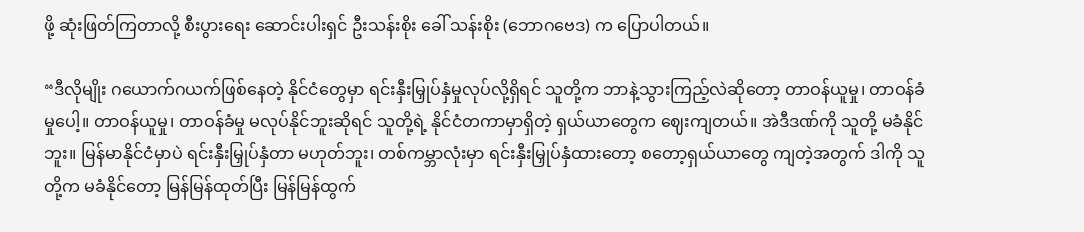ဖို့ ဆုံးဖြတ်ကြတာလို့ စီးပွားရေး ဆောင်းပါးရှင် ဦးသန်းစိုး ခေါ် သန်းစိုး (ဘောဂဗေဒ) က ပြောပါတယ်။

“ဒီလိုမျိုး ဂယောက်ဂယက်ဖြစ်နေတဲ့ နိုင်ငံတွေမှာ ရင်းနှီးမြှုပ်နှံမှုလုပ်လို့ရှိရင် သူတို့က ဘာနဲ့သွားကြည့်လဲဆိုတော့ တာဝန်ယူမှု၊ တာဝန်ခံမှုပေါ့။ တာဝန်ယူမှု၊ တာဝန်ခံမှု မလုပ်နိုင်ဘူးဆိုရင် သူတို့ရဲ့ နိုင်ငံတကာမှာရှိတဲ့ ရှယ်ယာတွေက ဈေးကျတယ်။ အဲဒီဒဏ်ကို သူတို့ မခံနိုင်ဘူး။ မြန်မာနိုင်ငံမှာပဲ ရင်းနှီးမြှုပ်နှံတာ မဟုတ်ဘူး၊ တစ်ကမ္ဘာလုံးမှာ ရင်းနှီးမြှုပ်နှံထားတော့ စတော့ရှယ်ယာတွေ ကျတဲ့အတွက် ဒါကို သူတို့က မခံနိုင်တော့ မြန်မြန်ထုတ်ပြီး မြန်မြန်ထွက်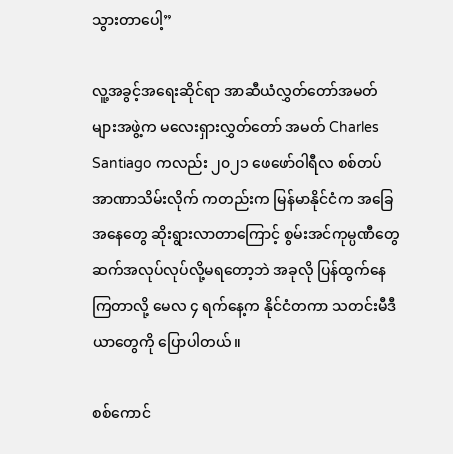သွားတာပေါ့”

လူ့အခွင့်အရေးဆိုင်ရာ အာဆီယံလွှတ်တော်အမတ်များအဖွဲ့က မလေးရှားလွှတ်တော် အမတ် Charles Santiago ကလည်း ၂၀၂၁ ဖေဖော်ဝါရီလ စစ်တပ်အာဏာသိမ်းလိုက် ကတည်းက မြန်မာနိုင်ငံက အခြေအနေတွေ ဆိုးရွားလာတာကြောင့် စွမ်းအင်ကုမ္ပဏီတွေ ဆက်အလုပ်လုပ်လို့မရတော့ဘဲ အခုလို ပြန်ထွက်နေကြတာလို့ မေလ ၄ ရက်နေ့က နိုင်ငံတကာ သတင်းမီဒီယာတွေကို ပြောပါတယ်။

စစ်ကောင်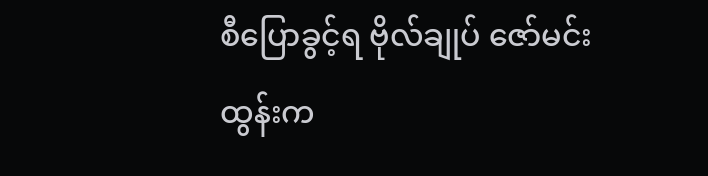စီပြောခွင့်ရ ဗိုလ်ချုပ် ဇော်မင်းထွန်းက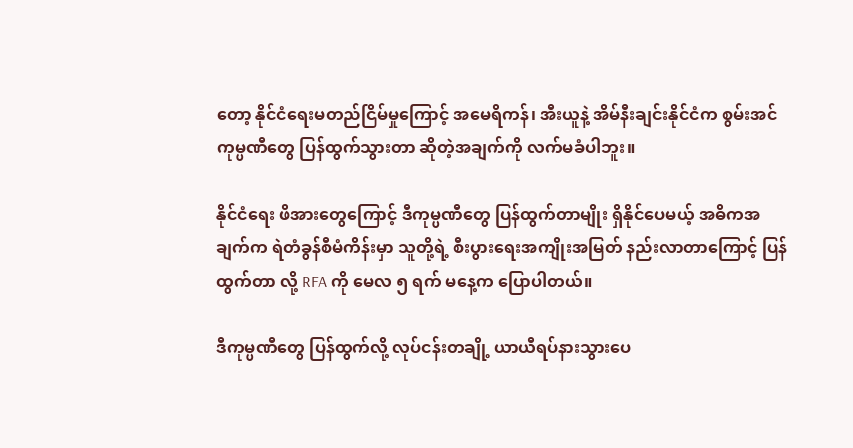တော့ နိုင်ငံရေးမတည်ငြိမ်မှုကြောင့် အမေရိကန်၊ အီးယူနဲ့ အိမ်နီးချင်းနိုင်ငံက စွမ်းအင်ကုမ္ပဏီတွေ ပြန်ထွက်သွားတာ ဆိုတဲ့အချက်ကို လက်မခံပါဘူး။

နိုင်ငံရေး ဖိအားတွေကြောင့် ဒီကုမ္ပဏီတွေ ပြန်ထွက်တာမျိုး ရှိနိုင်ပေမယ့် အဓိကအချက်က ရဲတံခွန်စီမံကိန်းမှာ သူတို့ရဲ့ စီးပွားရေးအကျိုးအမြတ် နည်းလာတာကြောင့် ပြန်ထွက်တာ လို့ RFA ကို မေလ ၅ ရက် မနေ့က ပြောပါတယ်။

ဒီကုမ္ပဏီတွေ ပြန်ထွက်လို့ လုပ်ငန်းတချို့ ယာယီရပ်နားသွားပေ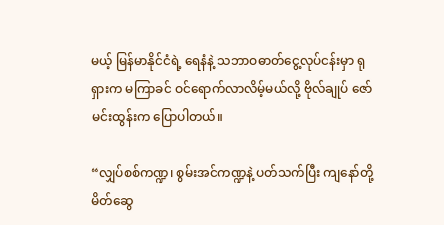မယ့် မြန်မာနိုင်ငံရဲ့ ရေနံနဲ့ သဘာဝဓာတ်ငွေ့လုပ်ငန်းမှာ ရုရှားက မကြာခင် ဝင်ရောက်လာလိမ့်မယ်လို့ ဗိုလ်ချုပ် ဇော်မင်းထွန်းက ပြောပါတယ်။

“လျှပ်စစ်ကဏ္ဍ၊ စွမ်းအင်ကဏ္ဍနဲ့ ပတ်သက်ပြီး ကျနော်တို့ မိတ်ဆွေ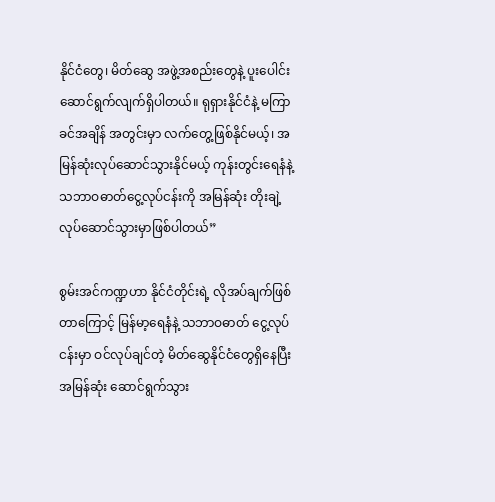နိုင်ငံတွေ၊ မိတ်ဆွေ အဖွဲ့အစည်းတွေနဲ့ ပူးပေါင်းဆောင်ရွက်လျက်ရှိပါတယ်။ ရုရှားနိုင်ငံနဲ့ မကြာခင်အချိန် အတွင်းမှာ လက်တွေ့ဖြစ်နိုင်မယ့်၊ အမြန်ဆုံးလုပ်ဆောင်သွားနိုင်မယ့် ကုန်းတွင်းရေနံနဲ့ သဘာဝဓာတ်ငွေ့လုပ်ငန်းကို အမြန်ဆုံး တိုးချဲ့လုပ်ဆောင်သွားမှာဖြစ်ပါတယ်”

စွမ်းအင်ကဏ္ဍဟာ နိုင်ငံတိုင်းရဲ့ လိုအပ်ချက်ဖြစ်တာကြောင့် မြန်မာ့ရေနံနဲ့ သဘာဝဓာတ် ငွေ့လုပ်ငန်းမှာ ဝင်လုပ်ချင်တဲ့ မိတ်ဆွေနိုင်ငံတွေရှိနေပြီး အမြန်ဆုံး ဆောင်ရွက်သွား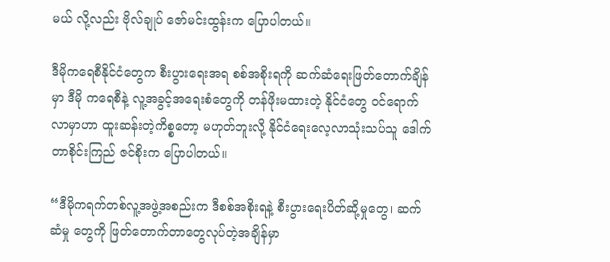မယ် လို့လည်း ဗိုလ်ချုပ် ဇော်မင်းထွန်းက ပြောပါတယ်။

ဒီမိုကရေစီနိုင်ငံတွေက စီးပွားရေးအရ စစ်အစိုးရကို ဆက်ဆံရေးဖြတ်တောက်ချိန်မှာ ဒီမို ကရေစီနဲ့ လူ့အခွင့်အရေးစံတွေကို တန်ဖိုးမထားတဲ့ နိုင်ငံတွေ ဝင်ရောက်လာမှာဟာ ထူးဆန်းတဲ့ကိစ္စတော့ မဟုတ်ဘူးလို့ နိုင်ငံရေးလေ့လာသုံးသပ်သူ ဒေါက်တာစိုင်းကြည် ဇင်စိုးက ပြောပါတယ်။

“ဒီမိုကရက်တစ်လူ့အဖွဲ့အစည်းက ဒီစစ်အစိုးရနဲ့ စီးပွားရေးပိတ်ဆို့မှုတွေ၊ ဆက်ဆံမှု တွေကို ဖြတ်တောက်တာတွေလုပ်တဲ့အချိန်မှာ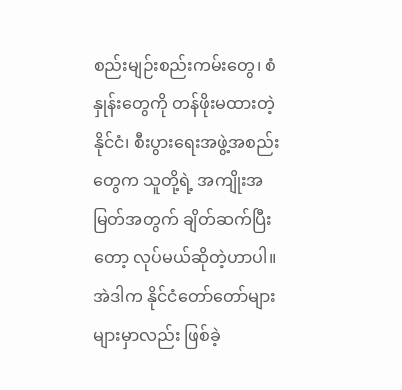စည်းမျဉ်းစည်းကမ်းတွေ၊ စံနှုန်းတွေကို တန်ဖိုးမထားတဲ့နိုင်ငံ၊ စီးပွားရေးအဖွဲ့အစည်းတွေက သူတို့ရဲ့ အကျိုးအမြတ်အတွက် ချိတ်ဆက်ပြီးတော့ လုပ်မယ်ဆိုတဲ့ဟာပါ။ အဲဒါက နိုင်ငံတော်တော်များများမှာလည်း ဖြစ်ခဲ့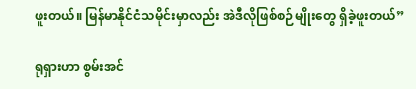ဖူးတယ်။ မြန်မာနိုင်ငံသမိုင်းမှာလည်း အဲဒီလိုဖြစ်စဉ်မျိုးတွေ ရှိခဲ့ဖူးတယ်”

ရုရှားဟာ စွမ်းအင်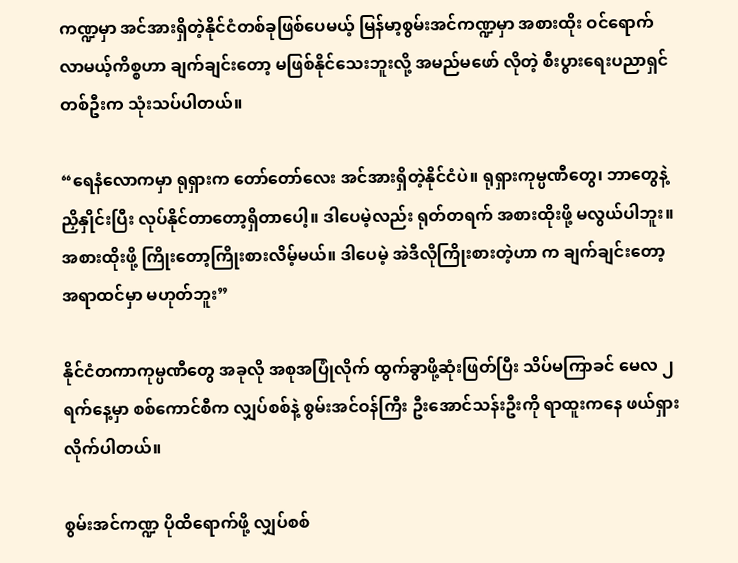ကဏ္ဍမှာ အင်အားရှိတဲ့နိုင်ငံတစ်ခုဖြစ်ပေမယ့် မြန်မာ့စွမ်းအင်ကဏ္ဍမှာ အစားထိုး ဝင်ရောက်လာမယ့်ကိစ္စဟာ ချက်ချင်းတော့ မဖြစ်နိုင်သေးဘူးလို့ အမည်မဖော် လိုတဲ့ စီးပွားရေးပညာရှင်တစ်ဦးက သုံးသပ်ပါတယ်။

“ရေနံလောကမှာ ရုရှားက တော်တော်လေး အင်အားရှိတဲ့နိုင်ငံပဲ။ ရုရှားကုမ္ပဏီတွေ၊ ဘာတွေနဲ့ ညှိနှိုင်းပြီး လုပ်နိုင်တာတော့ရှိတာပေါ့။ ဒါပေမဲ့လည်း ရုတ်တရက် အစားထိုးဖို့ မလွယ်ပါဘူး။ အစားထိုးဖို့ ကြိုးတော့ကြိုးစားလိမ့်မယ်။ ဒါပေမဲ့ အဲဒီလိုကြိုးစားတဲ့ဟာ က ချက်ချင်းတော့ အရာထင်မှာ မဟုတ်ဘူး”

နိုင်ငံတကာကုမ္ပဏီတွေ အခုလို အစုအပြုံလိုက် ထွက်ခွာဖို့ဆုံးဖြတ်ပြီး သိပ်မကြာခင် မေလ ၂ ရက်နေ့မှာ စစ်ကောင်စီက လျှပ်စစ်နဲ့ စွမ်းအင်ဝန်ကြီး ဦးအောင်သန်းဦးကို ရာထူးကနေ ဖယ်ရှားလိုက်ပါတယ်။

စွမ်းအင်ကဏ္ဍ ပိုထိရောက်ဖို့ လျှပ်စစ်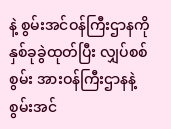နဲ့ စွမ်းအင်ဝန်ကြီးဌာနကို နှစ်ခုခွဲထုတ်ပြီး လျှပ်စစ်စွမ်း အားဝန်ကြီးဌာနနဲ့ စွမ်းအင်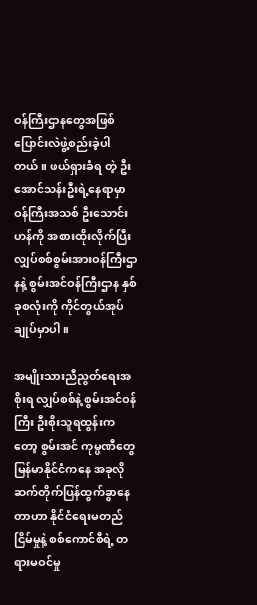ဝန်ကြီးဌာနတွေအဖြစ် ပြောင်းလဲဖွဲ့စည်းခဲ့ပါတယ်။ ဖယ်ရှားခံရ တဲ့ ဦးအောင်သန်းဦးရဲ့နေရာမှာ ဝန်ကြီးအသစ် ဦးသောင်းဟန်ကို အစားထိုးလိုက်ပြီး လျှပ်စစ်စွမ်းအားဝန်ကြီးဌာနနဲ့ စွမ်းအင်ဝန်ကြီးဌာန နှစ်ခုစလုံးကို ကိုင်တွယ်အုပ်ချုပ်မှာပါ။

အမျိုးသားညီညွတ်ရေးအစိုးရ လျှပ်စစ်နဲ့ စွမ်းအင်ဝန်ကြီး ဦးစိုးသူရထွန်းကတော့ စွမ်းအင် ကုမ္ပဏီတွေ မြန်မာနိုင်ငံကနေ အခုလို ဆက်တိုက်ပြန်ထွက်ခွာနေတာဟာ နိုင်ငံရေးမတည် ငြိမ်မှုနဲ့ စစ်ကောင်စီရဲ့ တရားမဝင်မှု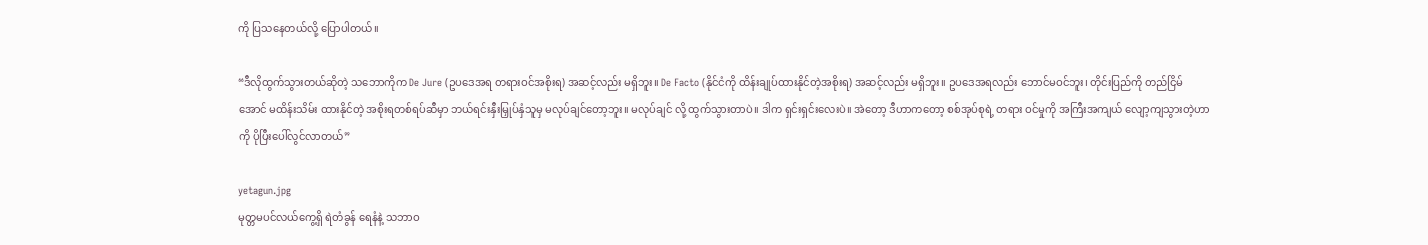ကို ပြသနေတယ်လို့ ပြောပါတယ်။

“ဒီလိုထွက်သွားတယ်ဆိုတဲ့ သဘောကိုက De Jure (ဥပဒေအရ တရားဝင်အစိုးရ) အဆင့်လည်း မရှိဘူး။ De Facto (နိုင်ငံကို ထိန်းချုပ်ထားနိုင်တဲ့အစိုးရ) အဆင့်လည်း မရှိဘူး။ ဥပဒေအရလည်း ဘောင်မဝင်ဘူး၊ တိုင်းပြည်ကို တည်ငြိမ်အောင် မထိန်းသိမ်း ထားနိုင်တဲ့ အစိုးရတစ်ရပ်ဆီမှာ ဘယ်ရင်းနှီးမြှုပ်နှံသူမှ မလုပ်ချင်တော့ဘူး။ မလုပ်ချင် လို့ ထွက်သွားတာပဲ။ ဒါက ရှင်းရှင်းလေးပဲ။ အဲတော့ ဒီဟာကတော့ စစ်အုပ်စုရဲ့ တရား ဝင်မှုကို အကြီးအကျယ် လျော့ကျသွားတဲ့ဟာကို ပိုပြီးပေါ်လွင်လာတယ်”

yetagun.jpg
မုတ္တမပင်လယ်ကွေ့ရှိ ရဲတံခွန် ရေနံနဲ့ သဘာဝ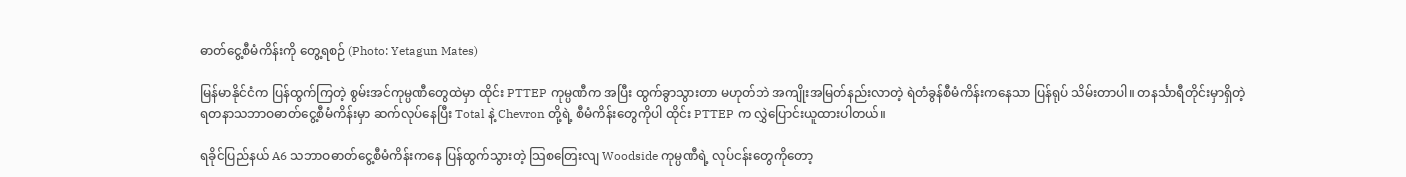ဓာတ်ငွေ့စီမံကိန်းကို တွေ့ရစဉ် (Photo: Yetagun Mates)

မြန်မာနိုင်ငံက ပြန်ထွက်ကြတဲ့ စွမ်းအင်ကုမ္ပဏီတွေထဲမှာ ထိုင်း PTTEP ကုမ္ပဏီက အပြီး ထွက်ခွာသွားတာ မဟုတ်ဘဲ အကျိုးအမြတ်နည်းလာတဲ့ ရဲတံခွန်စီမံကိန်းကနေသာ ပြန်ရုပ် သိမ်းတာပါ။ တနင်္သာရီတိုင်းမှာရှိတဲ့ ရတနာသဘာဝဓာတ်ငွေ့စီမံကိန်းမှာ ဆက်လုပ်နေပြီး Total နဲ့ Chevron တို့ရဲ့ စီမံကိန်းတွေကိုပါ ထိုင်း PTTEP က လွှဲပြောင်းယူထားပါတယ်။

ရခိုင်ပြည်နယ် A6 သဘာဝဓာတ်ငွေ့စီမံကိန်းကနေ ပြန်ထွက်သွားတဲ့ သြစတြေးလျ Woodside ကုမ္ပဏီရဲ့ လုပ်ငန်းတွေကိုတော့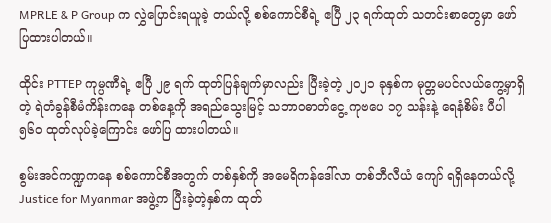MPRLE & P Group က လွှဲပြောင်းရယူခဲ့ တယ်လို့ စစ်ကောင်စီရဲ့ ဧပြီ ၂၃ ရက်ထုတ် သတင်းစာတွေမှာ ဖော်ပြထားပါတယ်။

ထိုင်း PTTEP ကုမ္ပဏီရဲ့ ဧပြီ ၂၉ ရက် ထုတ်ပြန်ချက်မှာလည်း ပြီးခဲ့တဲ့ ၂၀၂၁ ခုနှစ်က မုတ္တမပင်လယ်ကွေ့မှာရှိတဲ့ ရဲတံခွန်စီမံကိန်းကနေ တစ်နေ့ကို အရည်သွေးမြင့် သဘာဝဓာတ်ငွေ့ ကုဗပေ ၁၇ သန်းနဲ့ ရေနံစိမ်း ပီပါ ၅၆၀ ထုတ်လုပ်ခဲ့ကြောင်း ဖော်ပြ ထားပါတယ်။

စွမ်းအင်ကဏ္ဍကနေ စစ်ကောင်စီအတွက် တစ်နှစ်ကို အမေရိကန်ဒေါ်လာ တစ်ဘီလီယံ ကျော် ရရှိနေတယ်လို့ Justice for Myanmar အဖွဲ့က ပြီးခဲ့တဲ့နှစ်က ထုတ်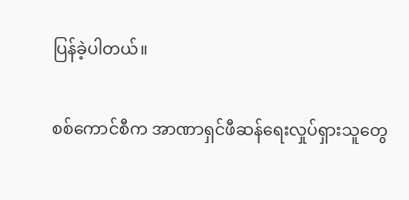ပြန်ခဲ့ပါတယ်။

စစ်ကောင်စီက အာဏာရှင်ဖီဆန်ရေးလှုပ်ရှားသူတွေ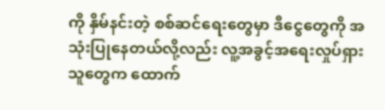ကို နှိမ်နင်းတဲ့ စစ်ဆင်ရေးတွေမှာ ဒီငွေတွေကို အသုံးပြုနေတယ်လို့လည်း လူ့အခွင့်အရေးလှုပ်ရှားသူတွေက ထောက်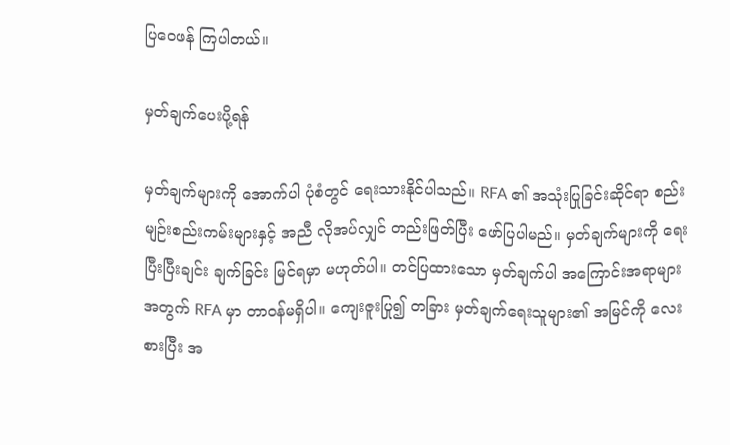ပြဝေဖန် ကြပါတယ်။

မှတ်ချက်ပေးပို့ရန်

မှတ်ချက်များကို အောက်ပါ ပုံစံတွင် ရေးသားနိုင်ပါသည်။ RFA ၏ အသုံးပြုခြင်းဆိုင်ရာ စည်းမျဉ်းစည်းကမ်းများနှင့် အညီ လိုအပ်လျှင် တည်းဖြတ်ပြီး ဖော်ပြပါမည်။ မှတ်ချက်များကို ရေးပြီးပြီးချင်း ချက်ခြင်း မြင်ရမှာ မဟုတ်ပါ။ တင်ပြထားသော မှတ်ချက်ပါ အကြောင်းအရာများ အတွက် RFA မှာ တာဝန်မရှိပါ။ ကျေးဇူးပြု၍ တခြား မှတ်ချက်ရေးသူများ၏ အမြင်ကို လေးစားပြီး အ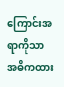ကြောင်းအရာကိုသာ အဓိကထား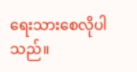ရေးသားစေလိုပါသည်။